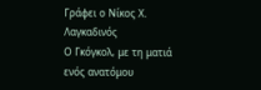Γράφει ο Νίκος Χ. Λαγκαδινός
Ο Γκόγκολ, με τη ματιά ενός ανατόμου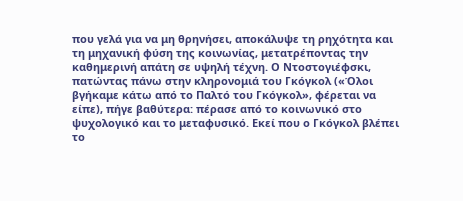που γελά για να μη θρηνήσει, αποκάλυψε τη ρηχότητα και τη μηχανική φύση της κοινωνίας, μετατρέποντας την καθημερινή απάτη σε υψηλή τέχνη. Ο Ντοστογιέφσκι, πατώντας πάνω στην κληρονομιά του Γκόγκολ («Όλοι βγήκαμε κάτω από το Παλτό του Γκόγκολ», φέρεται να είπε), πήγε βαθύτερα: πέρασε από το κοινωνικό στο ψυχολογικό και το μεταφυσικό. Εκεί που ο Γκόγκολ βλέπει το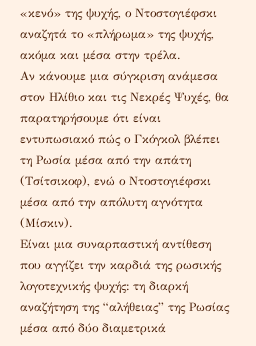«κενό» της ψυχής, ο Ντοστογιέφσκι αναζητά το «πλήρωμα» της ψυχής, ακόμα και μέσα στην τρέλα.
Αν κάνουμε μια σύγκριση ανάμεσα στον Ηλίθιο και τις Νεκρές Ψυχές, θα παρατηρήσουμε ότι είναι εντυπωσιακό πώς ο Γκόγκολ βλέπει τη Ρωσία μέσα από την απάτη (Τσίτσικοφ), ενώ ο Ντοστογιέφσκι μέσα από την απόλυτη αγνότητα (Μίσκιν).
Είναι μια συναρπαστική αντίθεση που αγγίζει την καρδιά της ρωσικής λογοτεχνικής ψυχής: τη διαρκή αναζήτηση της “αλήθειας” της Ρωσίας μέσα από δύο διαμετρικά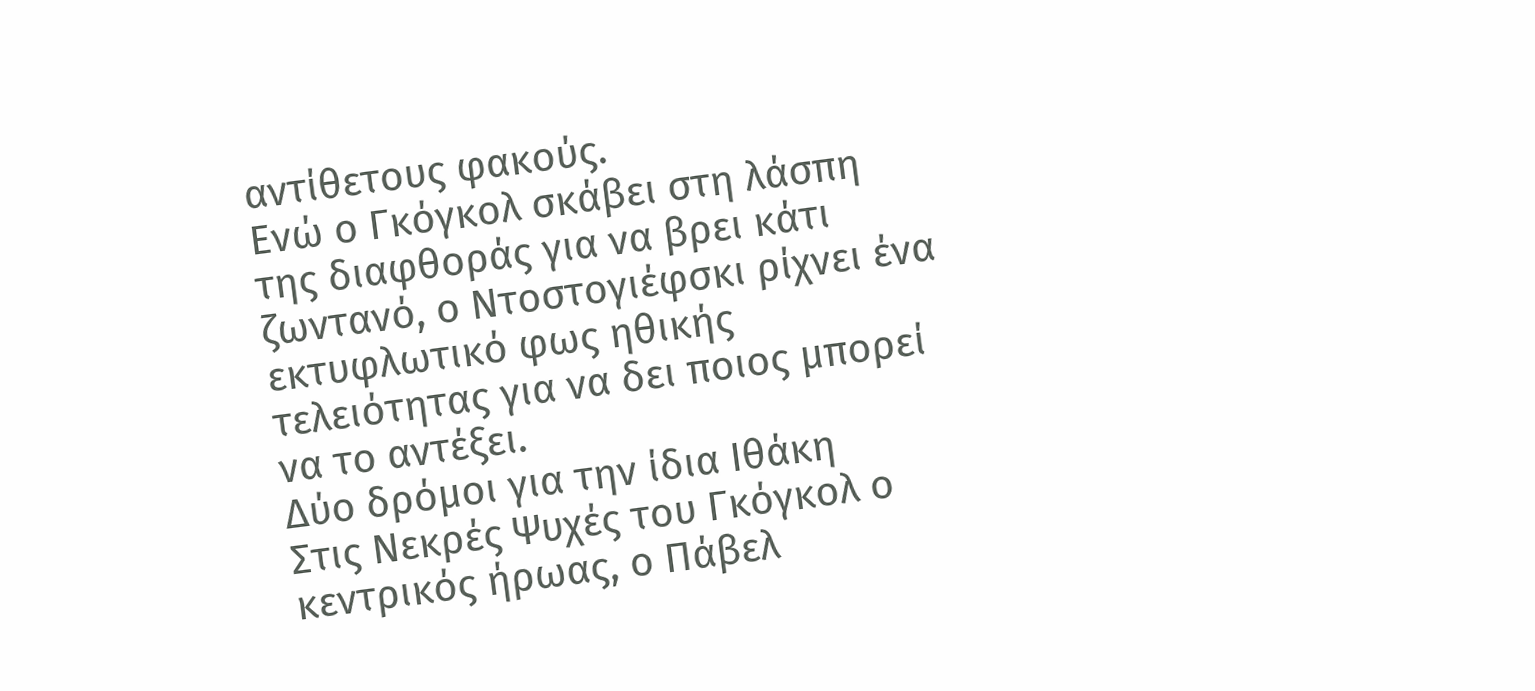αντίθετους φακούς.
Ενώ ο Γκόγκολ σκάβει στη λάσπη της διαφθοράς για να βρει κάτι ζωντανό, ο Ντοστογιέφσκι ρίχνει ένα εκτυφλωτικό φως ηθικής τελειότητας για να δει ποιος μπορεί να το αντέξει.
Δύο δρόμοι για την ίδια Ιθάκη
Στις Νεκρές Ψυχές του Γκόγκολ ο κεντρικός ήρωας, ο Πάβελ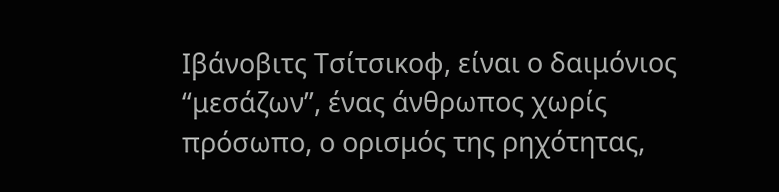Ιβάνοβιτς Τσίτσικοφ, είναι ο δαιμόνιος “μεσάζων”, ένας άνθρωπος χωρίς πρόσωπο, ο ορισμός της ρηχότητας,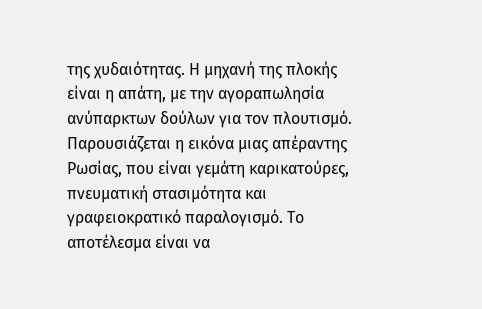της χυδαιότητας. Η μηχανή της πλοκής είναι η απάτη, με την αγοραπωλησία ανύπαρκτων δούλων για τον πλουτισμό. Παρουσιάζεται η εικόνα μιας απέραντης Ρωσίας, που είναι γεμάτη καρικατούρες, πνευματική στασιμότητα και γραφειοκρατικό παραλογισμό. Το αποτέλεσμα είναι να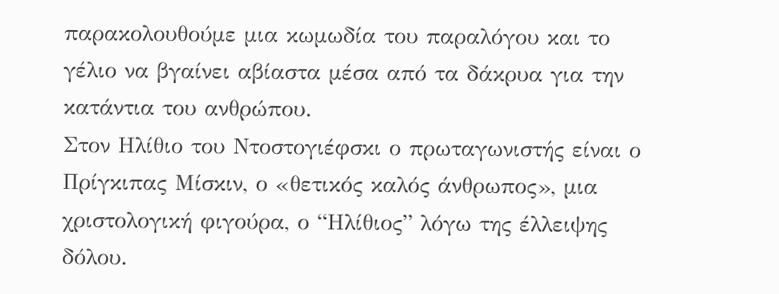παρακολουθούμε μια κωμωδία του παραλόγου και το γέλιο να βγαίνει αβίαστα μέσα από τα δάκρυα για την κατάντια του ανθρώπου.
Στον Ηλίθιο του Ντοστογιέφσκι ο πρωταγωνιστής είναι ο Πρίγκιπας Μίσκιν, ο «θετικός καλός άνθρωπος», μια χριστολογική φιγούρα, ο “Ηλίθιος” λόγω της έλλειψης δόλου.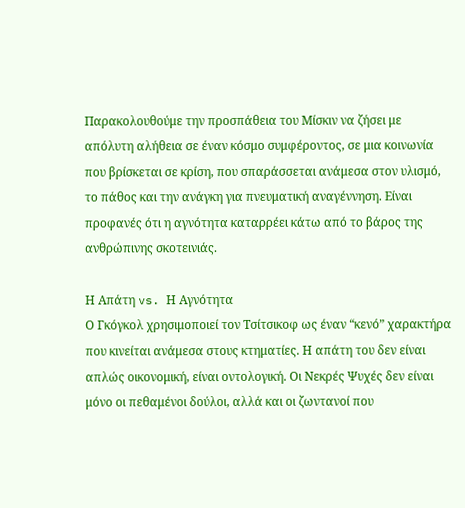Παρακολουθούμε την προσπάθεια του Μίσκιν να ζήσει με απόλυτη αλήθεια σε έναν κόσμο συμφέροντος, σε μια κοινωνία που βρίσκεται σε κρίση, που σπαράσσεται ανάμεσα στον υλισμό, το πάθος και την ανάγκη για πνευματική αναγέννηση. Είναι προφανές ότι η αγνότητα καταρρέει κάτω από το βάρος της ανθρώπινης σκοτεινιάς.

Η Απάτη vs. Η Αγνότητα
Ο Γκόγκολ χρησιμοποιεί τον Τσίτσικοφ ως έναν “κενό” χαρακτήρα που κινείται ανάμεσα στους κτηματίες. Η απάτη του δεν είναι απλώς οικονομική, είναι οντολογική. Οι Νεκρές Ψυχές δεν είναι μόνο οι πεθαμένοι δούλοι, αλλά και οι ζωντανοί που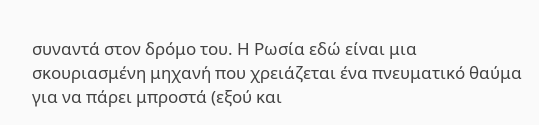συναντά στον δρόμο του. Η Ρωσία εδώ είναι μια σκουριασμένη μηχανή που χρειάζεται ένα πνευματικό θαύμα για να πάρει μπροστά (εξού και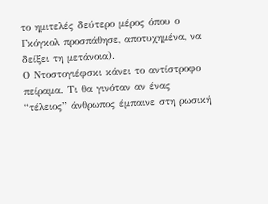το ημιτελές δεύτερο μέρος όπου ο Γκόγκολ προσπάθησε, αποτυχημένα, να δείξει τη μετάνοια).
Ο Ντοστογιέφσκι κάνει το αντίστροφο πείραμα. Τι θα γινόταν αν ένας “τέλειος” άνθρωπος έμπαινε στη ρωσική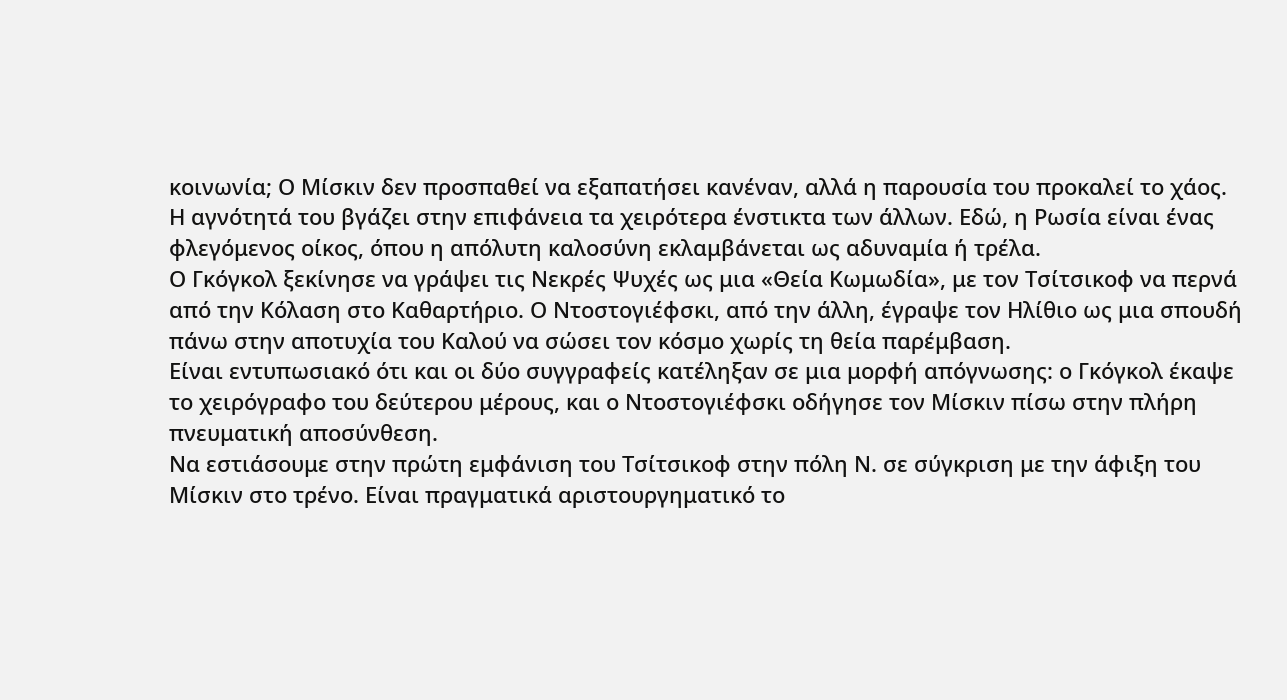κοινωνία; Ο Μίσκιν δεν προσπαθεί να εξαπατήσει κανέναν, αλλά η παρουσία του προκαλεί το χάος. Η αγνότητά του βγάζει στην επιφάνεια τα χειρότερα ένστικτα των άλλων. Εδώ, η Ρωσία είναι ένας φλεγόμενος οίκος, όπου η απόλυτη καλοσύνη εκλαμβάνεται ως αδυναμία ή τρέλα.
Ο Γκόγκολ ξεκίνησε να γράψει τις Νεκρές Ψυχές ως μια «Θεία Κωμωδία», με τον Τσίτσικοφ να περνά από την Κόλαση στο Καθαρτήριο. Ο Ντοστογιέφσκι, από την άλλη, έγραψε τον Ηλίθιο ως μια σπουδή πάνω στην αποτυχία του Καλού να σώσει τον κόσμο χωρίς τη θεία παρέμβαση.
Είναι εντυπωσιακό ότι και οι δύο συγγραφείς κατέληξαν σε μια μορφή απόγνωσης: ο Γκόγκολ έκαψε το χειρόγραφο του δεύτερου μέρους, και ο Ντοστογιέφσκι οδήγησε τον Μίσκιν πίσω στην πλήρη πνευματική αποσύνθεση.
Να εστιάσουμε στην πρώτη εμφάνιση του Τσίτσικοφ στην πόλη Ν. σε σύγκριση με την άφιξη του Μίσκιν στο τρένο. Είναι πραγματικά αριστουργηματικό το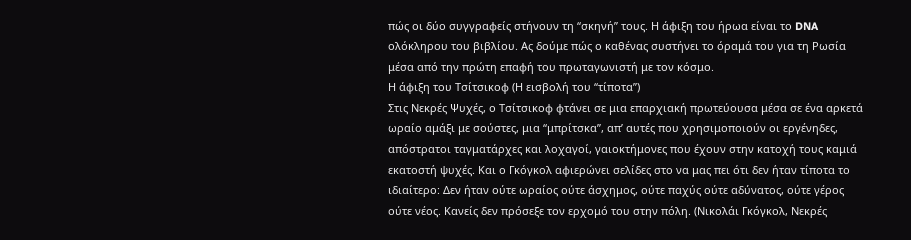πώς οι δύο συγγραφείς στήνουν τη “σκηνή” τους. Η άφιξη του ήρωα είναι το DNA ολόκληρου του βιβλίου. Ας δούμε πώς ο καθένας συστήνει το όραμά του για τη Ρωσία μέσα από την πρώτη επαφή του πρωταγωνιστή με τον κόσμο.
Η άφιξη του Τσίτσικοφ (Η εισβολή του “τίποτα”)
Στις Νεκρές Ψυχές, ο Τσίτσικοφ φτάνει σε μια επαρχιακή πρωτεύουσα μέσα σε ένα αρκετά ωραίο αμάξι με σούστες, μια “μπρίτσκα”, απ’ αυτές που χρησιμοποιούν οι εργένηδες, απόστρατοι ταγματάρχες και λοχαγοί, γαιοκτήμονες που έχουν στην κατοχή τους καμιά εκατοστή ψυχές. Και ο Γκόγκολ αφιερώνει σελίδες στο να μας πει ότι δεν ήταν τίποτα το ιδιαίτερο: Δεν ήταν ούτε ωραίος ούτε άσχημος, ούτε παχύς ούτε αδύνατος, ούτε γέρος ούτε νέος. Κανείς δεν πρόσεξε τον ερχομό του στην πόλη. (Νικολάι Γκόγκολ, Νεκρές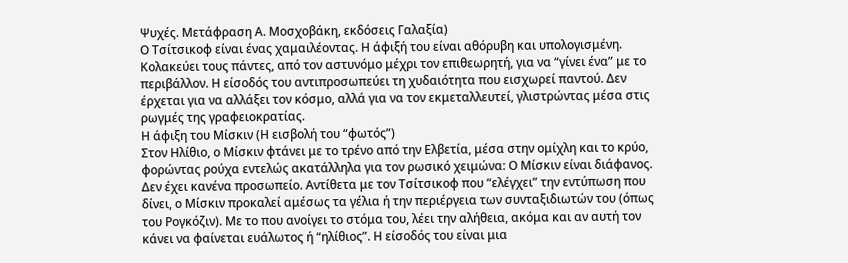Ψυχές. Μετάφραση Α. Μοσχοβάκη, εκδόσεις Γαλαξία)
Ο Τσίτσικοφ είναι ένας χαμαιλέοντας. Η άφιξή του είναι αθόρυβη και υπολογισμένη. Κολακεύει τους πάντες, από τον αστυνόμο μέχρι τον επιθεωρητή, για να “γίνει ένα” με το περιβάλλον. Η είσοδός του αντιπροσωπεύει τη χυδαιότητα που εισχωρεί παντού. Δεν έρχεται για να αλλάξει τον κόσμο, αλλά για να τον εκμεταλλευτεί, γλιστρώντας μέσα στις ρωγμές της γραφειοκρατίας.
Η άφιξη του Μίσκιν (Η εισβολή του “φωτός”)
Στον Ηλίθιο, ο Μίσκιν φτάνει με το τρένο από την Ελβετία, μέσα στην ομίχλη και το κρύο, φορώντας ρούχα εντελώς ακατάλληλα για τον ρωσικό χειμώνα: Ο Μίσκιν είναι διάφανος. Δεν έχει κανένα προσωπείο. Αντίθετα με τον Τσίτσικοφ που “ελέγχει” την εντύπωση που δίνει, ο Μίσκιν προκαλεί αμέσως τα γέλια ή την περιέργεια των συνταξιδιωτών του (όπως του Ρογκόζιν). Με το που ανοίγει το στόμα του, λέει την αλήθεια, ακόμα και αν αυτή τον κάνει να φαίνεται ευάλωτος ή “ηλίθιος”. Η είσοδός του είναι μια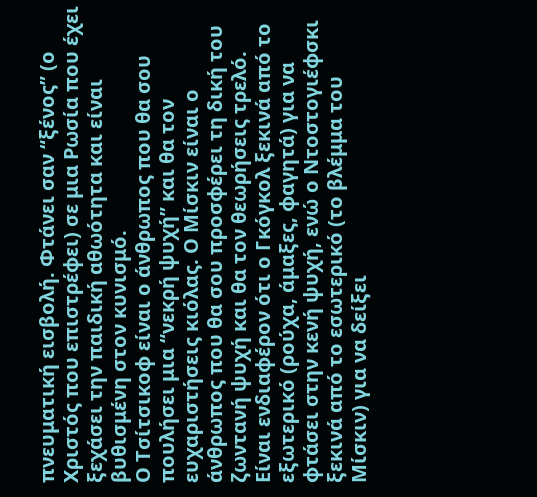πνευματική εισβολή. Φτάνει σαν “ξένος” (ο Χριστός που επιστρέφει) σε μια Ρωσία που έχει ξεχάσει την παιδική αθωότητα και είναι βυθισμένη στον κυνισμό.
Ο Τσίτσικοφ είναι ο άνθρωπος που θα σου πουλήσει μια “νεκρή ψυχή” και θα τον ευχαριστήσεις κιόλας. Ο Μίσκιν είναι ο άνθρωπος που θα σου προσφέρει τη δική του ζωντανή ψυχή και θα τον θεωρήσεις τρελό.
Είναι ενδιαφέρον ότι ο Γκόγκολ ξεκινά από το εξωτερικό (ρούχα, άμαξες, φαγητά) για να φτάσει στην κενή ψυχή, ενώ ο Ντοστογιέφσκι ξεκινά από το εσωτερικό (το βλέμμα του Μίσκιν) για να δείξει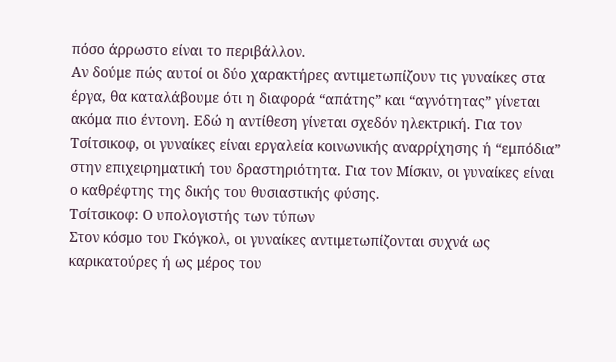πόσο άρρωστο είναι το περιβάλλον.
Αν δούμε πώς αυτοί οι δύο χαρακτήρες αντιμετωπίζουν τις γυναίκες στα έργα, θα καταλάβουμε ότι η διαφορά “απάτης” και “αγνότητας” γίνεται ακόμα πιο έντονη. Εδώ η αντίθεση γίνεται σχεδόν ηλεκτρική. Για τον Τσίτσικοφ, οι γυναίκες είναι εργαλεία κοινωνικής αναρρίχησης ή “εμπόδια” στην επιχειρηματική του δραστηριότητα. Για τον Μίσκιν, οι γυναίκες είναι ο καθρέφτης της δικής του θυσιαστικής φύσης.
Τσίτσικοφ: Ο υπολογιστής των τύπων
Στον κόσμο του Γκόγκολ, οι γυναίκες αντιμετωπίζονται συχνά ως καρικατούρες ή ως μέρος του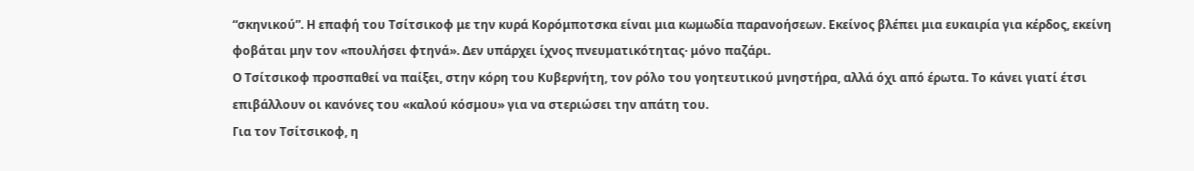“σκηνικού”. Η επαφή του Τσίτσικοφ με την κυρά Κορόμποτσκα είναι μια κωμωδία παρανοήσεων. Εκείνος βλέπει μια ευκαιρία για κέρδος, εκείνη φοβάται μην τον «πουλήσει φτηνά». Δεν υπάρχει ίχνος πνευματικότητας· μόνο παζάρι.
Ο Τσίτσικοφ προσπαθεί να παίξει, στην κόρη του Κυβερνήτη, τον ρόλο του γοητευτικού μνηστήρα, αλλά όχι από έρωτα. Το κάνει γιατί έτσι επιβάλλουν οι κανόνες του «καλού κόσμου» για να στεριώσει την απάτη του.
Για τον Τσίτσικοφ, η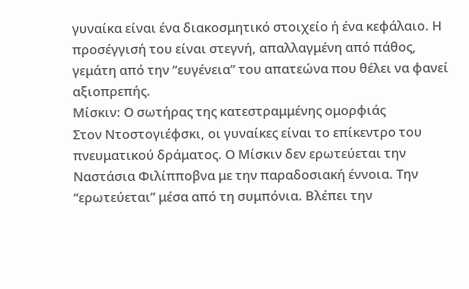γυναίκα είναι ένα διακοσμητικό στοιχείο ή ένα κεφάλαιο. Η προσέγγισή του είναι στεγνή, απαλλαγμένη από πάθος, γεμάτη από την “ευγένεια” του απατεώνα που θέλει να φανεί αξιοπρεπής.
Μίσκιν: Ο σωτήρας της κατεστραμμένης ομορφιάς
Στον Ντοστογιέφσκι, οι γυναίκες είναι το επίκεντρο του πνευματικού δράματος. Ο Μίσκιν δεν ερωτεύεται την Ναστάσια Φιλίπποβνα με την παραδοσιακή έννοια. Την “ερωτεύεται” μέσα από τη συμπόνια. Βλέπει την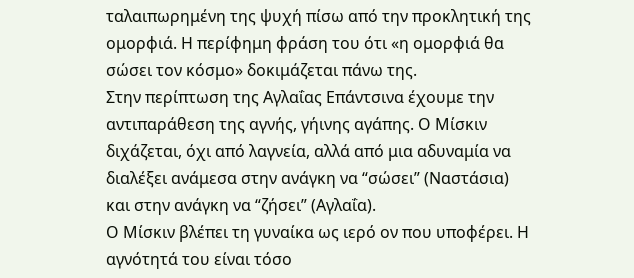ταλαιπωρημένη της ψυχή πίσω από την προκλητική της ομορφιά. Η περίφημη φράση του ότι «η ομορφιά θα σώσει τον κόσμο» δοκιμάζεται πάνω της.
Στην περίπτωση της Αγλαΐας Επάντσινα έχουμε την αντιπαράθεση της αγνής, γήινης αγάπης. Ο Μίσκιν διχάζεται, όχι από λαγνεία, αλλά από μια αδυναμία να διαλέξει ανάμεσα στην ανάγκη να “σώσει” (Ναστάσια) και στην ανάγκη να “ζήσει” (Αγλαΐα).
Ο Μίσκιν βλέπει τη γυναίκα ως ιερό ον που υποφέρει. Η αγνότητά του είναι τόσο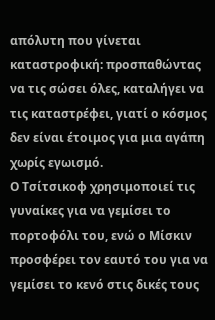απόλυτη που γίνεται καταστροφική: προσπαθώντας να τις σώσει όλες, καταλήγει να τις καταστρέφει, γιατί ο κόσμος δεν είναι έτοιμος για μια αγάπη χωρίς εγωισμό.
Ο Τσίτσικοφ χρησιμοποιεί τις γυναίκες για να γεμίσει το πορτοφόλι του, ενώ ο Μίσκιν προσφέρει τον εαυτό του για να γεμίσει το κενό στις δικές τους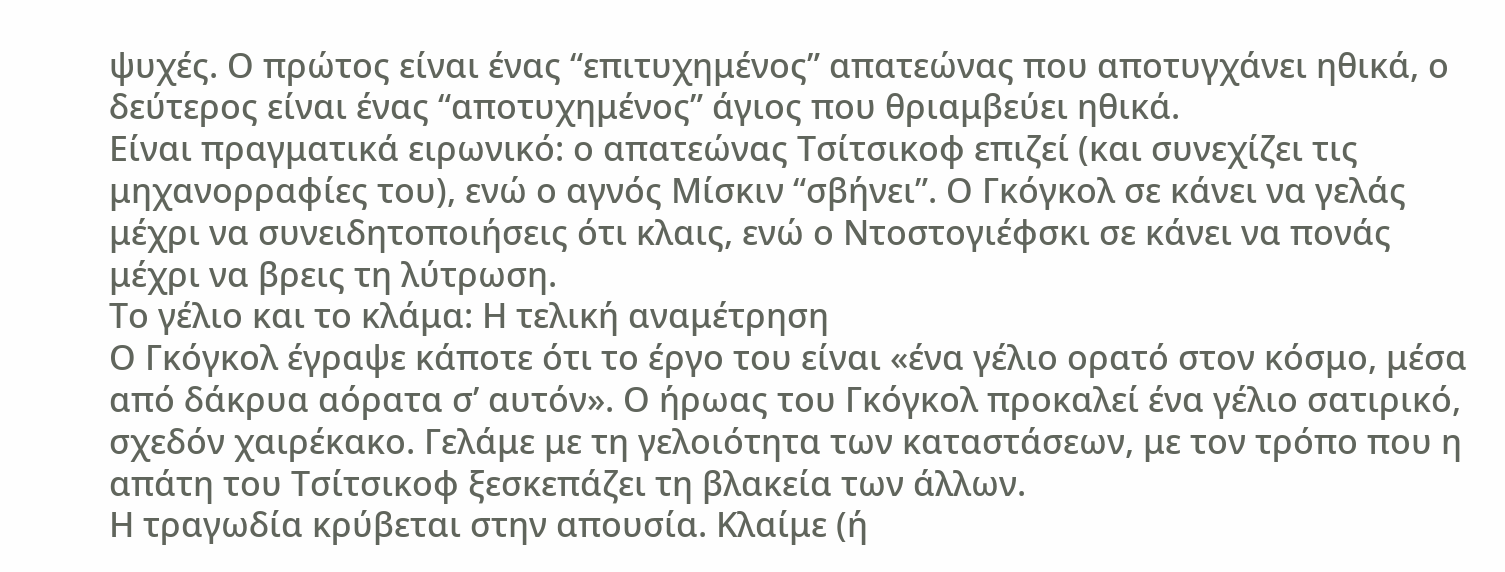ψυχές. Ο πρώτος είναι ένας “επιτυχημένος” απατεώνας που αποτυγχάνει ηθικά, ο δεύτερος είναι ένας “αποτυχημένος” άγιος που θριαμβεύει ηθικά.
Είναι πραγματικά ειρωνικό: ο απατεώνας Τσίτσικοφ επιζεί (και συνεχίζει τις μηχανορραφίες του), ενώ ο αγνός Μίσκιν “σβήνει”. Ο Γκόγκολ σε κάνει να γελάς μέχρι να συνειδητοποιήσεις ότι κλαις, ενώ ο Ντοστογιέφσκι σε κάνει να πονάς μέχρι να βρεις τη λύτρωση.
Το γέλιο και το κλάμα: Η τελική αναμέτρηση
Ο Γκόγκολ έγραψε κάποτε ότι το έργο του είναι «ένα γέλιο ορατό στον κόσμο, μέσα από δάκρυα αόρατα σ’ αυτόν». Ο ήρωας του Γκόγκολ προκαλεί ένα γέλιο σατιρικό, σχεδόν χαιρέκακο. Γελάμε με τη γελοιότητα των καταστάσεων, με τον τρόπο που η απάτη του Τσίτσικοφ ξεσκεπάζει τη βλακεία των άλλων.
Η τραγωδία κρύβεται στην απουσία. Κλαίμε (ή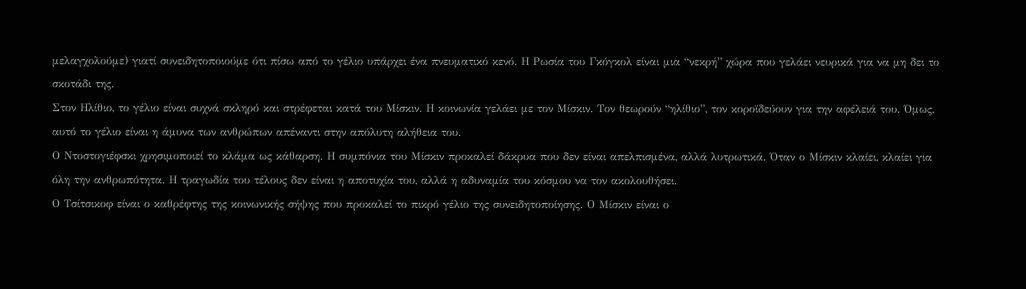μελαγχολούμε) γιατί συνειδητοποιούμε ότι πίσω από το γέλιο υπάρχει ένα πνευματικό κενό. Η Ρωσία του Γκόγκολ είναι μια “νεκρή” χώρα που γελάει νευρικά για να μη δει το σκοτάδι της.
Στον Ηλίθιο, το γέλιο είναι συχνά σκληρό και στρέφεται κατά του Μίσκιν. Η κοινωνία γελάει με τον Μίσκιν. Τον θεωρούν “ηλίθιο”, τον κοροϊδεύουν για την αφέλειά του. Όμως, αυτό το γέλιο είναι η άμυνα των ανθρώπων απέναντι στην απόλυτη αλήθεια του.
Ο Ντοστογιέφσκι χρησιμοποιεί το κλάμα ως κάθαρση. Η συμπόνια του Μίσκιν προκαλεί δάκρυα που δεν είναι απελπισμένα, αλλά λυτρωτικά. Όταν ο Μίσκιν κλαίει, κλαίει για όλη την ανθρωπότητα. Η τραγωδία του τέλους δεν είναι η αποτυχία του, αλλά η αδυναμία του κόσμου να τον ακολουθήσει.
Ο Τσίτσικοφ είναι ο καθρέφτης της κοινωνικής σήψης που προκαλεί το πικρό γέλιο της συνειδητοποίησης. Ο Μίσκιν είναι ο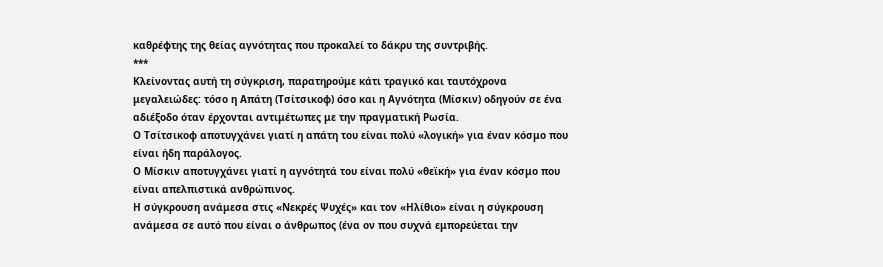καθρέφτης της θείας αγνότητας που προκαλεί το δάκρυ της συντριβής.
***
Κλείνοντας αυτή τη σύγκριση, παρατηρούμε κάτι τραγικό και ταυτόχρονα μεγαλειώδες: τόσο η Απάτη (Τσίτσικοφ) όσο και η Αγνότητα (Μίσκιν) οδηγούν σε ένα αδιέξοδο όταν έρχονται αντιμέτωπες με την πραγματική Ρωσία.
Ο Τσίτσικοφ αποτυγχάνει γιατί η απάτη του είναι πολύ «λογική» για έναν κόσμο που είναι ήδη παράλογος.
Ο Μίσκιν αποτυγχάνει γιατί η αγνότητά του είναι πολύ «θεϊκή» για έναν κόσμο που είναι απελπιστικά ανθρώπινος.
Η σύγκρουση ανάμεσα στις «Νεκρές Ψυχές» και τον «Ηλίθιο» είναι η σύγκρουση ανάμεσα σε αυτό που είναι ο άνθρωπος (ένα ον που συχνά εμπορεύεται την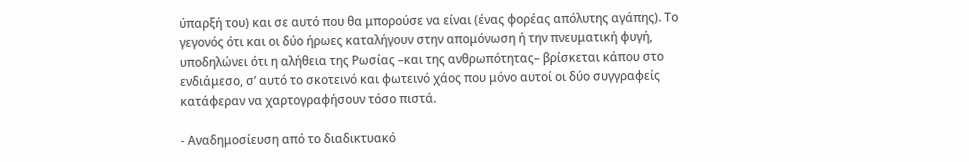ύπαρξή του) και σε αυτό που θα μπορούσε να είναι (ένας φορέας απόλυτης αγάπης). Το γεγονός ότι και οι δύο ήρωες καταλήγουν στην απομόνωση ή την πνευματική φυγή, υποδηλώνει ότι η αλήθεια της Ρωσίας –και της ανθρωπότητας– βρίσκεται κάπου στο ενδιάμεσο, σ’ αυτό το σκοτεινό και φωτεινό χάος που μόνο αυτοί οι δύο συγγραφείς κατάφεραν να χαρτογραφήσουν τόσο πιστά.

- Αναδημοσίευση από το διαδικτυακό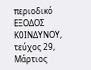περιοδικό ΕΞΟΔΟΣ Κ0ΙΝΔΥΝΟΥ, τεύχος 29, Μάρτιος